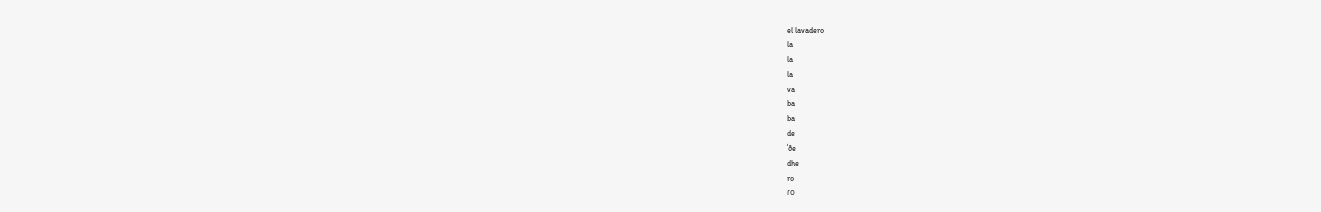el lavadero
la
la
la
va
ba
ba
de
ˈðe
dhe
ro
ɾo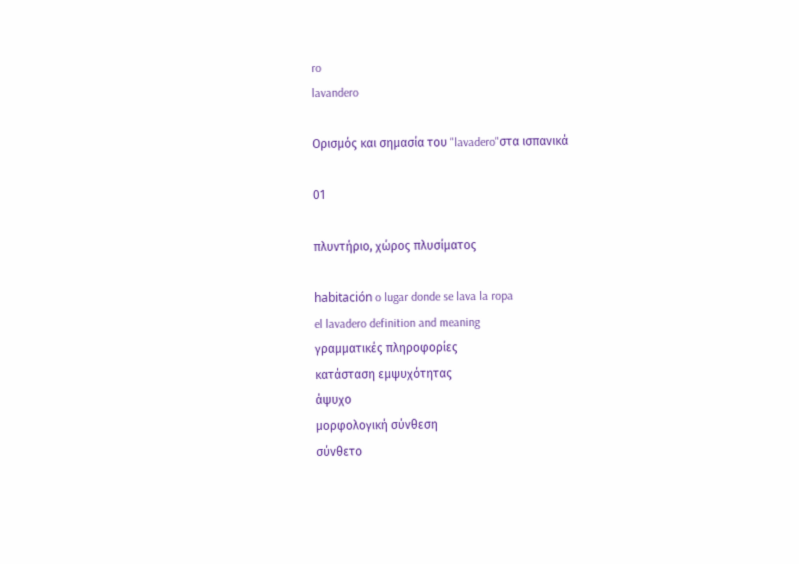ro
lavandero

Ορισμός και σημασία του "lavadero"στα ισπανικά

01

πλυντήριο, χώρος πλυσίματος

habitación o lugar donde se lava la ropa
el lavadero definition and meaning
γραμματικές πληροφορίες
κατάσταση εμψυχότητας
άψυχο
μορφολογική σύνθεση
σύνθετο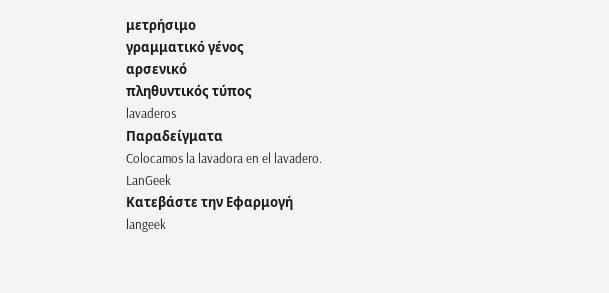μετρήσιμο
γραμματικό γένος
αρσενικό
πληθυντικός τύπος
lavaderos
Παραδείγματα
Colocamos la lavadora en el lavadero.
LanGeek
Κατεβάστε την Εφαρμογή
langeek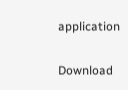application

Download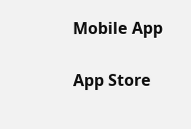Mobile App

App Store